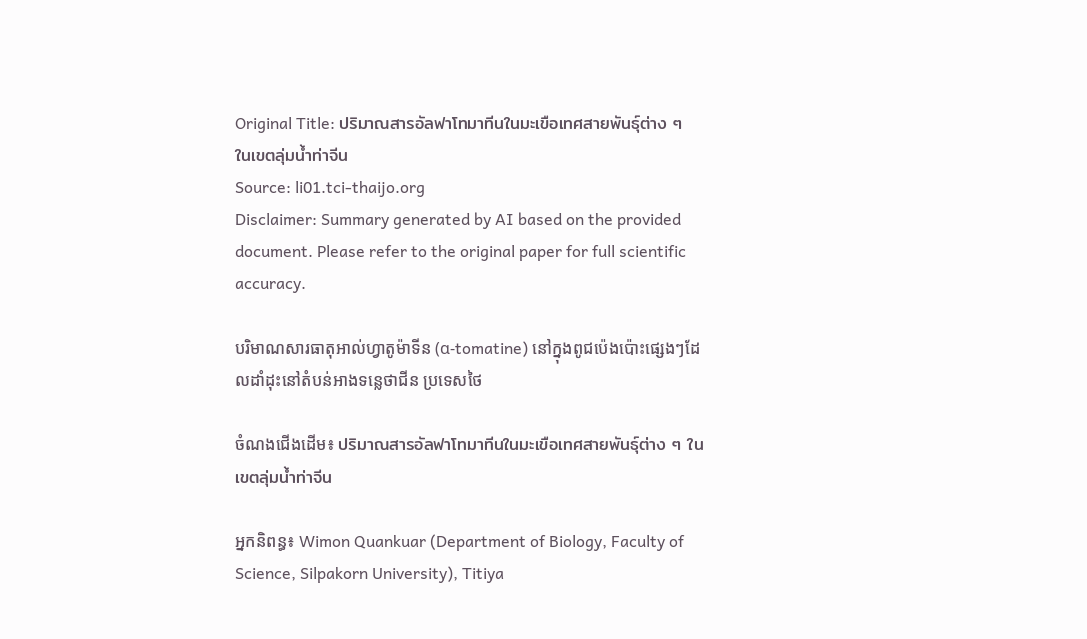Original Title: ปริมาณสารอัลฟาโทมาทีนในมะเขือเทศสายพันธุ์ต่าง ๆ ในเขตลุ่มน้ำท่าจีน
Source: li01.tci-thaijo.org
Disclaimer: Summary generated by AI based on the provided document. Please refer to the original paper for full scientific accuracy.

បរិមាណសារធាតុអាល់ហ្វាតូម៉ាទីន (α-tomatine) នៅក្នុងពូជប៉េងប៉ោះផ្សេងៗដែលដាំដុះនៅតំបន់អាងទន្លេថាជីន ប្រទេសថៃ

ចំណងជើងដើម៖ ปริมาณสารอัลฟาโทมาทีนในมะเขือเทศสายพันธุ์ต่าง ๆ ในเขตลุ่มน้ำท่าจีน

អ្នកនិពន្ធ៖ Wimon Quankuar (Department of Biology, Faculty of Science, Silpakorn University), Titiya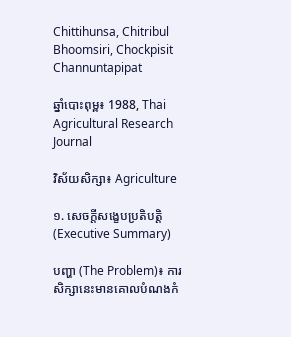Chittihunsa, Chitribul Bhoomsiri, Chockpisit Channuntapipat

ឆ្នាំបោះពុម្ព៖ 1988, Thai Agricultural Research Journal

វិស័យសិក្សា៖ Agriculture

១. សេចក្តីសង្ខេបប្រតិបត្តិ (Executive Summary)

បញ្ហា (The Problem)៖ ការសិក្សានេះមានគោលបំណងកំ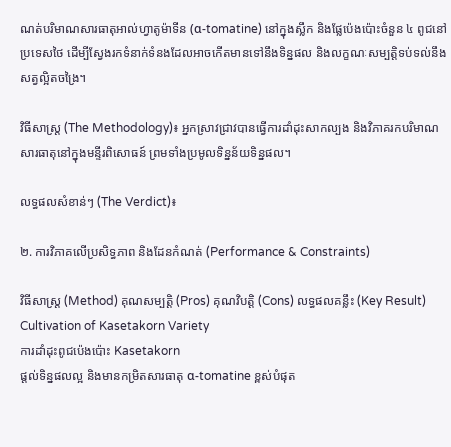ណត់បរិមាណសារធាតុអាល់ហ្វាតូម៉ាទីន (α-tomatine) នៅក្នុងស្លឹក និងផ្លែប៉េងប៉ោះចំនួន ៤ ពូជនៅប្រទេសថៃ ដើម្បីស្វែងរកទំនាក់ទំនងដែលអាចកើតមានទៅនឹងទិន្នផល និងលក្ខណៈសម្បត្តិទប់ទល់នឹងសត្វល្អិតចង្រៃ។

វិធីសាស្ត្រ (The Methodology)៖ អ្នកស្រាវជ្រាវបានធ្វើការដាំដុះសាកល្បង និងវិភាគរកបរិមាណសារធាតុនៅក្នុងមន្ទីរពិសោធន៍ ព្រមទាំងប្រមូលទិន្នន័យទិន្នផល។

លទ្ធផលសំខាន់ៗ (The Verdict)៖

២. ការវិភាគលើប្រសិទ្ធភាព និងដែនកំណត់ (Performance & Constraints)

វិធីសាស្ត្រ (Method) គុណសម្បត្តិ (Pros) គុណវិបត្តិ (Cons) លទ្ធផលគន្លឹះ (Key Result)
Cultivation of Kasetakorn Variety
ការដាំដុះពូជប៉េងប៉ោះ Kasetakorn
ផ្តល់ទិន្នផលល្អ និងមានកម្រិតសារធាតុ α-tomatine ខ្ពស់បំផុត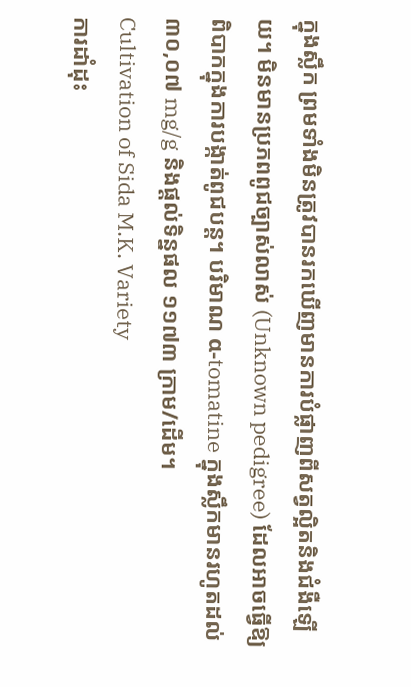ក្នុងស្លឹក ព្រមទាំងមិនត្រូវបានរកឃើញមានការបំផ្លាញពីសត្វល្អិតនិងជំងឺឡើយ។ មិនមានប្រភពពូជច្បាស់លាស់ (Unknown pedigree) ដែលអាចធ្វើឱ្យពិបាកក្នុងការបង្កាត់ពូជបន្ត។ បរិមាណ α-tomatine ក្នុងស្លឹកមានរហូតដល់ ៣០,០៧ mg/g និងផ្តល់ទិន្នផល ១១៧៣ ក្រាម/ដើម។
Cultivation of Sida M.K. Variety
ការដាំដុះ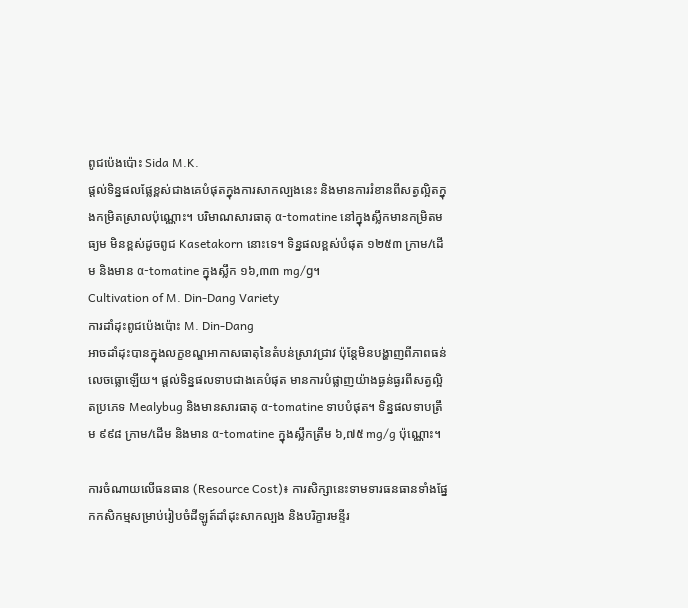ពូជប៉េងប៉ោះ Sida M.K.
ផ្តល់ទិន្នផលផ្លែខ្ពស់ជាងគេបំផុតក្នុងការសាកល្បងនេះ និងមានការរំខានពីសត្វល្អិតក្នុងកម្រិតស្រាលប៉ុណ្ណោះ។ បរិមាណសារធាតុ α-tomatine នៅក្នុងស្លឹកមានកម្រិតមធ្យម មិនខ្ពស់ដូចពូជ Kasetakorn នោះទេ។ ទិន្នផលខ្ពស់បំផុត ១២៥៣ ក្រាម/ដើម និងមាន α-tomatine ក្នុងស្លឹក ១៦,៣៣ mg/g។
Cultivation of M. Din-Dang Variety
ការដាំដុះពូជប៉េងប៉ោះ M. Din-Dang
អាចដាំដុះបានក្នុងលក្ខខណ្ឌអាកាសធាតុនៃតំបន់ស្រាវជ្រាវ ប៉ុន្តែមិនបង្ហាញពីភាពធន់លេចធ្លោឡើយ។ ផ្តល់ទិន្នផលទាបជាងគេបំផុត មានការបំផ្លាញយ៉ាងធ្ងន់ធ្ងរពីសត្វល្អិតប្រភេទ Mealybug និងមានសារធាតុ α-tomatine ទាបបំផុត។ ទិន្នផលទាបត្រឹម ៩៩៨ ក្រាម/ដើម និងមាន α-tomatine ក្នុងស្លឹកត្រឹម ៦,៧៥ mg/g ប៉ុណ្ណោះ។

ការចំណាយលើធនធាន (Resource Cost)៖ ការសិក្សានេះទាមទារធនធានទាំងផ្នែកកសិកម្មសម្រាប់រៀបចំដីឡូត៍ដាំដុះសាកល្បង និងបរិក្ខារមន្ទីរ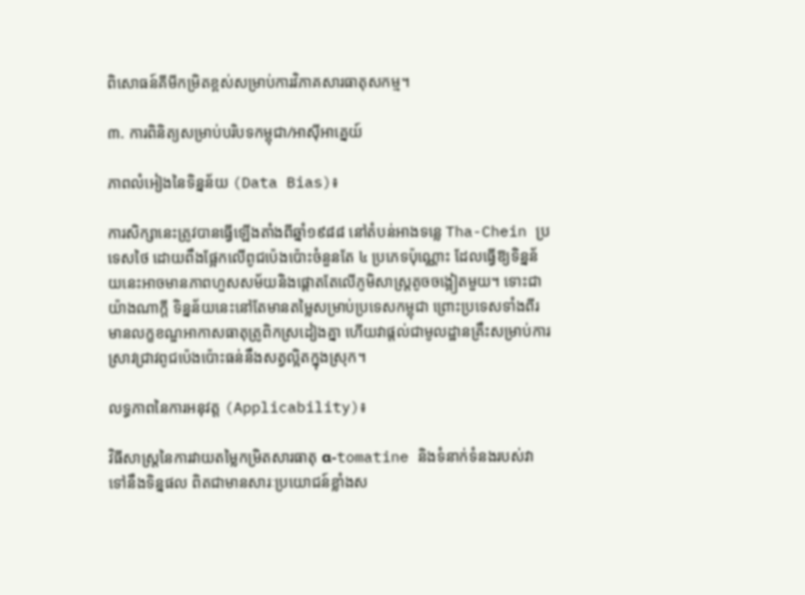ពិសោធន៍គីមីកម្រិតខ្ពស់សម្រាប់ការវិភាគសារធាតុសកម្ម។

៣. ការពិនិត្យសម្រាប់បរិបទកម្ពុជា/អាស៊ីអាគ្នេយ៍

ភាពលំអៀងនៃទិន្នន័យ (Data Bias)៖

ការសិក្សានេះត្រូវបានធ្វើឡើងតាំងពីឆ្នាំ១៩៨៨ នៅតំបន់អាងទន្លេ Tha-Chein ប្រទេសថៃ ដោយពឹងផ្អែកលើពូជប៉េងប៉ោះចំនួនតែ ៤ ប្រភេទប៉ុណ្ណោះ ដែលធ្វើឱ្យទិន្នន័យនេះអាចមានភាពហួសសម័យនិងផ្តោតតែលើភូមិសាស្ត្រតូចចង្អៀតមួយ។ ទោះជាយ៉ាងណាក្តី ទិន្នន័យនេះនៅតែមានតម្លៃសម្រាប់ប្រទេសកម្ពុជា ព្រោះប្រទេសទាំងពីរមានលក្ខខណ្ឌអាកាសធាតុត្រូពិកស្រដៀងគ្នា ហើយវាផ្តល់ជាមូលដ្ឋានគ្រឹះសម្រាប់ការស្រាវជ្រាវពូជប៉េងប៉ោះធន់នឹងសត្វល្អិតក្នុងស្រុក។

លទ្ធភាពនៃការអនុវត្ត (Applicability)៖

វិធីសាស្ត្រនៃការវាយតម្លៃកម្រិតសារធាតុ α-tomatine និងទំនាក់ទំនងរបស់វាទៅនឹងទិន្នផល ពិតជាមានសារៈប្រយោជន៍ខ្លាំងស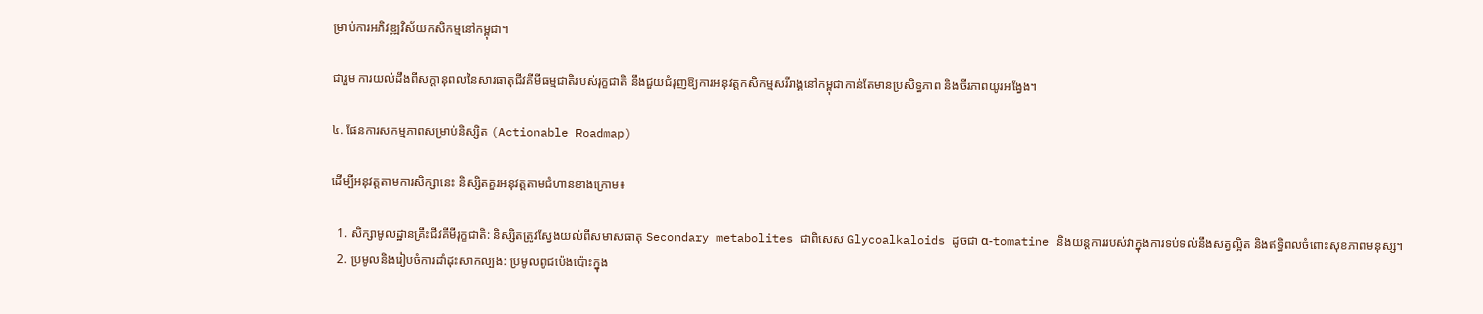ម្រាប់ការអភិវឌ្ឍវិស័យកសិកម្មនៅកម្ពុជា។

ជារួម ការយល់ដឹងពីសក្តានុពលនៃសារធាតុជីវគីមីធម្មជាតិរបស់រុក្ខជាតិ នឹងជួយជំរុញឱ្យការអនុវត្តកសិកម្មសរីរាង្គនៅកម្ពុជាកាន់តែមានប្រសិទ្ធភាព និងចីរភាពយូរអង្វែង។

៤. ផែនការសកម្មភាពសម្រាប់និស្សិត (Actionable Roadmap)

ដើម្បីអនុវត្តតាមការសិក្សានេះ និស្សិតគួរអនុវត្តតាមជំហានខាងក្រោម៖

  1. សិក្សាមូលដ្ឋានគ្រឹះជីវគីមីរុក្ខជាតិ: និស្សិតត្រូវស្វែងយល់ពីសមាសធាតុ Secondary metabolites ជាពិសេស Glycoalkaloids ដូចជា α-tomatine និងយន្តការរបស់វាក្នុងការទប់ទល់នឹងសត្វល្អិត និងឥទ្ធិពលចំពោះសុខភាពមនុស្ស។
  2. ប្រមូលនិងរៀបចំការដាំដុះសាកល្បង: ប្រមូលពូជប៉េងប៉ោះក្នុង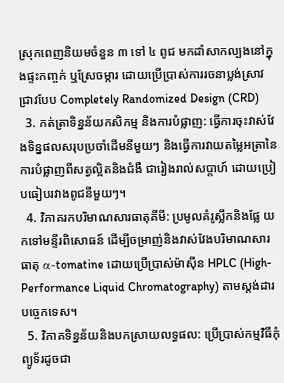ស្រុកពេញនិយមចំនួន ៣ ទៅ ៤ ពូជ មកដាំសាកល្បងនៅក្នុងផ្ទះកញ្ចក់ ឬស្រែចម្ការ ដោយប្រើប្រាស់ការរចនាប្លង់ស្រាវជ្រាវបែប Completely Randomized Design (CRD)
  3. កត់ត្រាទិន្នន័យកសិកម្ម និងការបំផ្លាញ: ធ្វើការចុះវាស់វែងទិន្នផលសរុបប្រចាំដើមនីមួយៗ និងធ្វើការវាយតម្លៃអត្រានៃការបំផ្លាញពីសត្វល្អិតនិងជំងឺ ជារៀងរាល់សប្តាហ៍ ដោយប្រៀបធៀបរវាងពូជនីមួយៗ។
  4. វិភាគរកបរិមាណសារធាតុគីមី: ប្រមូលគំរូស្លឹកនិងផ្លែ យកទៅមន្ទីរពិសោធន៍ ដើម្បីចម្រាញ់និងវាស់វែងបរិមាណសារធាតុ α-tomatine ដោយប្រើប្រាស់ម៉ាស៊ីន HPLC (High-Performance Liquid Chromatography) តាមស្តង់ដារបច្ចេកទេស។
  5. វិភាគទិន្នន័យនិងបកស្រាយលទ្ធផល: ប្រើប្រាស់កម្មវិធីកុំព្យូទ័រដូចជា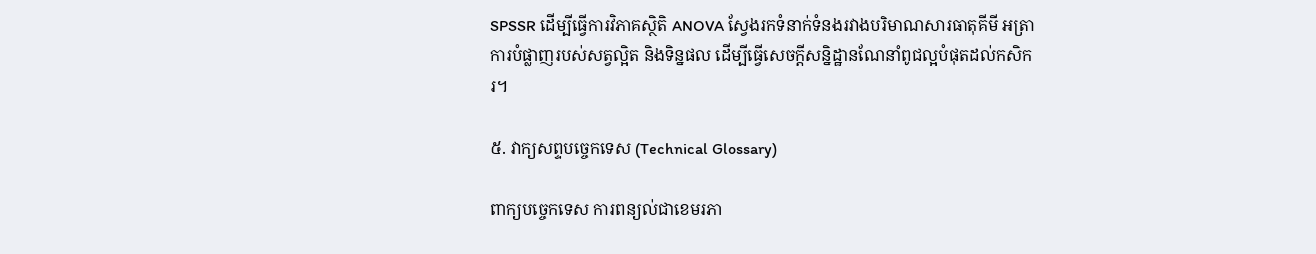SPSSR ដើម្បីធ្វើការវិភាគស្ថិតិ ANOVA ស្វែងរកទំនាក់ទំនងរវាងបរិមាណសារធាតុគីមី អត្រាការបំផ្លាញរបស់សត្វល្អិត និងទិន្នផល ដើម្បីធ្វើសេចក្តីសន្និដ្ឋានណែនាំពូជល្អបំផុតដល់កសិករ។

៥. វាក្យសព្ទបច្ចេកទេស (Technical Glossary)

ពាក្យបច្ចេកទេស ការពន្យល់ជាខេមរភា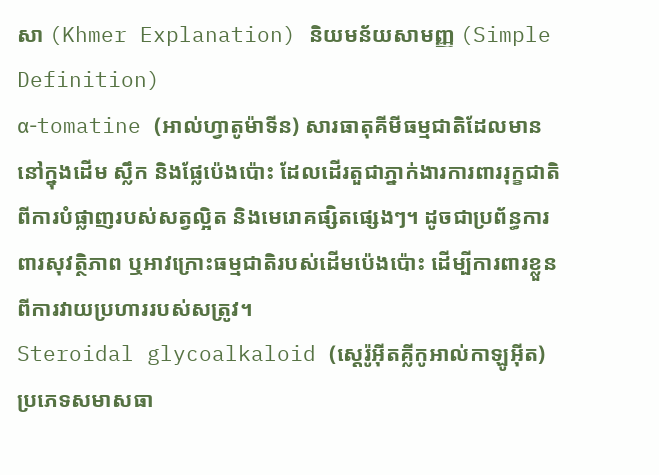សា (Khmer Explanation) និយមន័យសាមញ្ញ (Simple Definition)
α-tomatine (អាល់ហ្វាតូម៉ាទីន) សារធាតុគីមីធម្មជាតិដែលមាននៅក្នុងដើម ស្លឹក និងផ្លែប៉េងប៉ោះ ដែលដើរតួជាភ្នាក់ងារការពាររុក្ខជាតិពីការបំផ្លាញរបស់សត្វល្អិត និងមេរោគផ្សិតផ្សេងៗ។ ដូចជាប្រព័ន្ធការពារសុវត្ថិភាព ឬអាវក្រោះធម្មជាតិរបស់ដើមប៉េងប៉ោះ ដើម្បីការពារខ្លួនពីការវាយប្រហាររបស់សត្រូវ។
Steroidal glycoalkaloid (ស្តេរ៉ូអ៊ីតគ្លីកូអាល់កាឡូអ៊ីត) ប្រភេទសមាសធា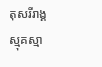តុសរីរាង្គស្មុគស្មា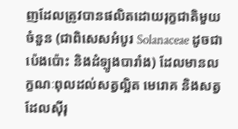ញដែលត្រូវបានផលិតដោយរុក្ខជាតិមួយចំនួន (ជាពិសេសអំបូរ Solanaceae ដូចជាប៉េងប៉ោះ និងដំឡូងបារាំង) ដែលមានលក្ខណៈពុលដល់សត្វល្អិត មេរោគ និងសត្វដែលស៊ីរុ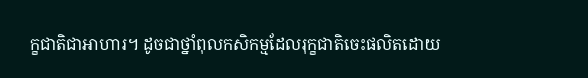ក្ខជាតិជាអាហារ។ ដូចជាថ្នាំពុលកសិកម្មដែលរុក្ខជាតិចេះផលិតដោយ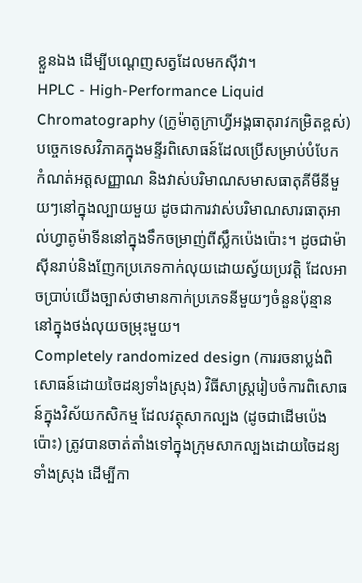ខ្លួនឯង ដើម្បីបណ្តេញសត្វដែលមកស៊ីវា។
HPLC - High-Performance Liquid Chromatography (ក្រូម៉ាតូក្រាហ្វីអង្គធាតុរាវកម្រិតខ្ពស់) បច្ចេកទេសវិភាគក្នុងមន្ទីរពិសោធន៍ដែលប្រើសម្រាប់បំបែក កំណត់អត្តសញ្ញាណ និងវាស់បរិមាណសមាសធាតុគីមីនីមួយៗនៅក្នុងល្បាយមួយ ដូចជាការវាស់បរិមាណសារធាតុអាល់ហ្វាតូម៉ាទីននៅក្នុងទឹកចម្រាញ់ពីស្លឹកប៉េងប៉ោះ។ ដូចជាម៉ាស៊ីនរាប់និងញែកប្រភេទកាក់លុយដោយស្វ័យប្រវត្តិ ដែលអាចប្រាប់យើងច្បាស់ថាមានកាក់ប្រភេទនីមួយៗចំនួនប៉ុន្មាននៅក្នុងថង់លុយចម្រុះមួយ។
Completely randomized design (ការរចនាប្លង់ពិសោធន៍ដោយចៃដន្យទាំងស្រុង) វិធីសាស្ត្ររៀបចំការពិសោធន៍ក្នុងវិស័យកសិកម្ម ដែលវត្ថុសាកល្បង (ដូចជាដើមប៉េងប៉ោះ) ត្រូវបានចាត់តាំងទៅក្នុងក្រុមសាកល្បងដោយចៃដន្យទាំងស្រុង ដើម្បីកា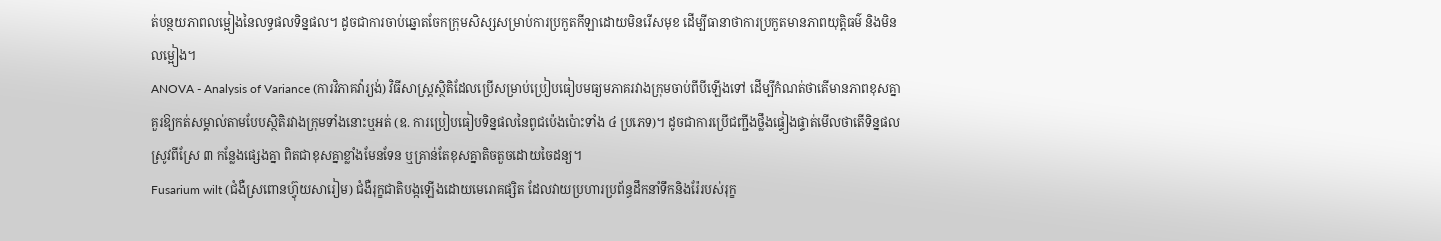ត់បន្ថយភាពលម្អៀងនៃលទ្ធផលទិន្នផល។ ដូចជាការចាប់ឆ្នោតចែកក្រុមសិស្សសម្រាប់ការប្រកួតកីឡាដោយមិនរើសមុខ ដើម្បីធានាថាការប្រកួតមានភាពយុត្តិធម៌ និងមិនលម្អៀង។
ANOVA - Analysis of Variance (ការវិភាគវ៉ារ្យង់) វិធីសាស្ត្រស្ថិតិដែលប្រើសម្រាប់ប្រៀបធៀបមធ្យមភាគរវាងក្រុមចាប់ពីបីឡើងទៅ ដើម្បីកំណត់ថាតើមានភាពខុសគ្នាគួរឱ្យកត់សម្គាល់តាមបែបស្ថិតិរវាងក្រុមទាំងនោះឬអត់ (ឧ. ការប្រៀបធៀបទិន្នផលនៃពូជប៉េងប៉ោះទាំង ៤ ប្រភេទ)។ ដូចជាការប្រើជញ្ជីងថ្លឹងផ្ទៀងផ្ទាត់មើលថាតើទិន្នផលស្រូវពីស្រែ ៣ កន្លែងផ្សេងគ្នា ពិតជាខុសគ្នាខ្លាំងមែនទែន ឬគ្រាន់តែខុសគ្នាតិចតួចដោយចៃដន្យ។
Fusarium wilt (ជំងឺស្រពោនហ្វ៊ុយសារៀម) ជំងឺរុក្ខជាតិបង្កឡើងដោយមេរោគផ្សិត ដែលវាយប្រហារប្រព័ន្ធដឹកនាំទឹកនិងរ៉ែរបស់រុក្ខ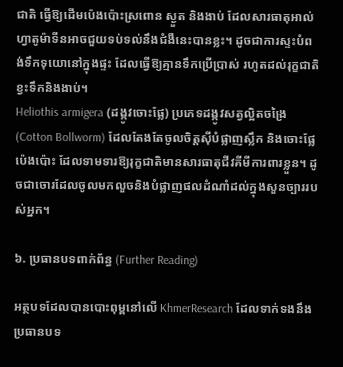ជាតិ ធ្វើឱ្យដើមប៉េងប៉ោះស្រពោន ស្ងួត និងងាប់ ដែលសារធាតុអាល់ហ្វាតូម៉ាទីនអាចជួយទប់ទល់នឹងជំងឺនេះបានខ្លះ។ ដូចជាការស្ទះបំពង់ទឹកទុយោនៅក្នុងផ្ទះ ដែលធ្វើឱ្យគ្មានទឹកប្រើប្រាស់ រហូតដល់រុក្ខជាតិខ្វះទឹកនិងងាប់។
Heliothis armigera (ដង្កូវចោះផ្លែ) ប្រភេទដង្កូវសត្វល្អិតចង្រៃ (Cotton Bollworm) ដែលតែងតែចូលចិត្តស៊ីបំផ្លាញស្លឹក និងចោះផ្លែប៉េងប៉ោះ ដែលទាមទារឱ្យរុក្ខជាតិមានសារធាតុជីវគីមីការពារខ្លួន។ ដូចជាចោរដែលចូលមកលួចនិងបំផ្លាញផលដំណាំដល់ក្នុងសួនច្បាររបស់អ្នក។

៦. ប្រធានបទពាក់ព័ន្ធ (Further Reading)

អត្ថបទដែលបានបោះពុម្ពនៅលើ KhmerResearch ដែលទាក់ទងនឹងប្រធានបទ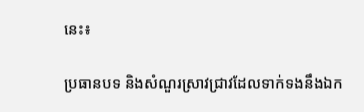នេះ៖

ប្រធានបទ និងសំណួរស្រាវជ្រាវដែលទាក់ទងនឹងឯក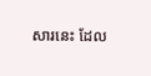សារនេះ ដែល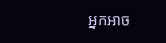អ្នកអាច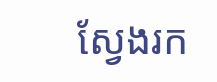ស្វែងរក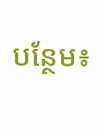បន្ថែម៖